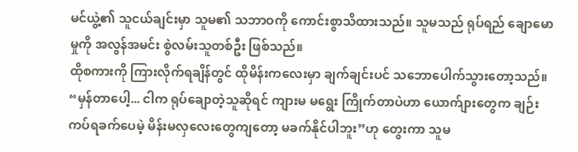မင်ယွဲ့၏ သူငယ်ချင်းမှာ သူမ၏ သဘာဝကို ကောင်းစွာသိထားသည်။ သူမသည် ရုပ်ရည် ချောမောမှုကို အလွန်အမင်း စွဲလမ်းသူတစ်ဦး ဖြစ်သည်။
ထိုစကားကို ကြားလိုက်ရချိန်တွင် ထိုမိန်းကလေးမှာ ချက်ချင်းပင် သဘောပေါက်သွားတော့သည်။
“မှန်တာပေါ့... ငါက ရုပ်ချောတဲ့သူဆိုရင် ကျားမ မရွေး ကြိုက်တာပဲဟာ ယောက်ျားတွေက ချဉ်းကပ်ရခက်ပေမဲ့ မိန်းမလှလေးတွေကျတော့ မခက်နိုင်ပါဘူး”ဟု တွေးကာ သူမ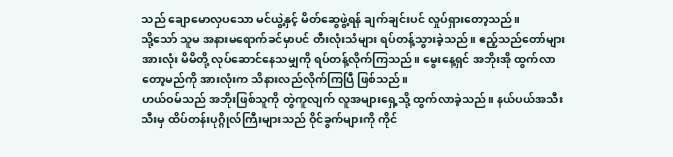သည် ချောမောလှပသော မင်ယွဲ့နှင့် မိတ်ဆွေဖွဲ့ရန် ချက်ချင်းပင် လှုပ်ရှားတော့သည်။
သို့သော် သူမ အနားမရောက်ခင်မှာပင် တီးလုံးသံများ ရပ်တန့်သွားခဲ့သည်။ ဧည့်သည်တော်များအားလုံး မိမိတို့ လုပ်ဆောင်နေသမျှကို ရပ်တန့်လိုက်ကြသည်။ မွေးနေ့ရှင် အဘိုးအို ထွက်လာတော့မည်ကို အားလုံးက သိနားလည်လိုက်ကြပြီ ဖြစ်သည်။
ဟယ်ဝမ်သည် အဘိုးဖြစ်သူကို တွဲကူလျက် လူအများရှေ့သို့ ထွက်လာခဲ့သည်။ နယ်ပယ်အသီးသီးမှ ထိပ်တန်းပုဂ္ဂိုလ်ကြီးများသည် ဝိုင်ခွက်များကို ကိုင်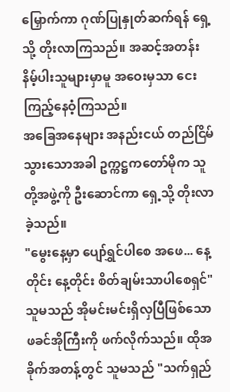မြှောက်ကာ ဂုဏ်ပြုနှုတ်ဆက်ရန် ရှေ့သို့ တိုးလာကြသည်။ အဆင့်အတန်း နိမ့်ပါးသူများမှာမူ အဝေးမှသာ ငေးကြည့်နေဝံ့ကြသည်။
အခြေအနေများ အနည်းငယ် တည်ငြိမ်သွားသောအခါ ဥက္ကဋ္ဌကတော်မိုက သူတို့အဖွဲ့ကို ဦးဆောင်ကာ ရှေ့သို့ တိုးလာခဲ့သည်။
"မွေးနေ့မှာ ပျော်ရွှင်ပါစေ အဖေ... နေ့တိုင်း နေ့တိုင်း စိတ်ချမ်းသာပါစေရှင်"
သူမသည် အိုမင်းမင်းရှိလှပြီဖြစ်သော ဖခင်အိုကြီးကို ဖက်လိုက်သည်။ ထိုအခိုက်အတန့်တွင် သူမသည် "သက်ရှည်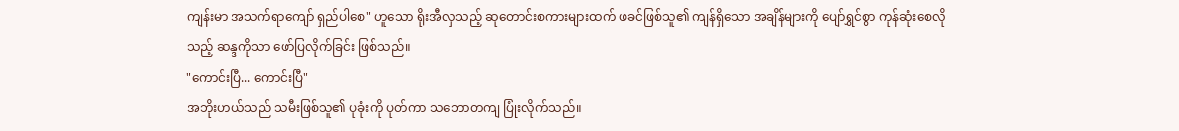ကျန်းမာ အသက်ရာကျော် ရှည်ပါစေ" ဟူသော ရိုးအီလှသည့် ဆုတောင်းစကားများထက် ဖခင်ဖြစ်သူ၏ ကျန်ရှိသော အချိန်များကို ပျော်ရွှင်စွာ ကုန်ဆုံးစေလိုသည့် ဆန္ဒကိုသာ ဖော်ပြလိုက်ခြင်း ဖြစ်သည်။
"ကောင်းပြီ... ကောင်းပြီ"
အဘိုးဟယ်သည် သမီးဖြစ်သူ၏ ပုခုံးကို ပုတ်ကာ သဘောတကျ ပြုံးလိုက်သည်။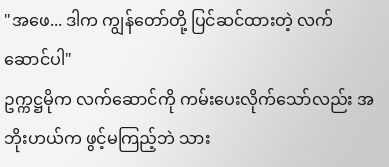"အဖေ... ဒါက ကျွန်တော်တို့ ပြင်ဆင်ထားတဲ့ လက်ဆောင်ပါ"
ဥက္ကဋ္ဌမိုက လက်ဆောင်ကို ကမ်းပေးလိုက်သော်လည်း အဘိုးဟယ်က ဖွင့်မကြည့်ဘဲ သား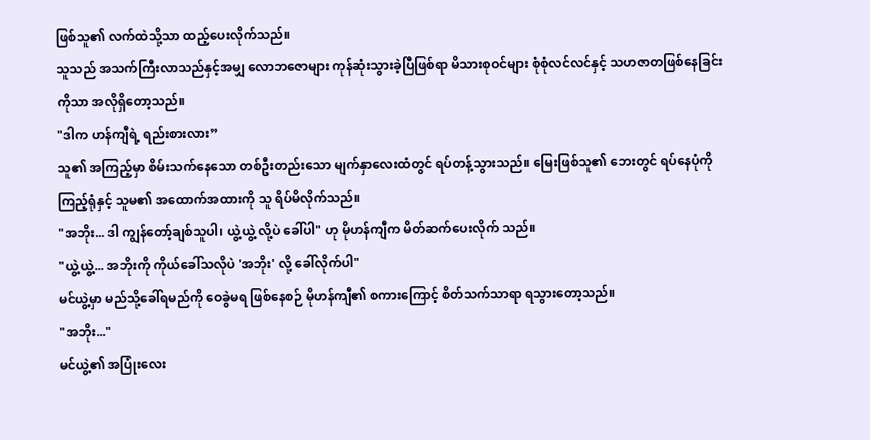ဖြစ်သူ၏ လက်ထဲသို့သာ ထည့်ပေးလိုက်သည်။
သူသည် အသက်ကြီးလာသည်နှင့်အမျှ လောဘဇောများ ကုန်ဆုံးသွားခဲ့ပြီဖြစ်ရာ မိသားစုဝင်များ စုံစုံလင်လင်နှင့် သဟဇာတဖြစ်နေခြင်းကိုသာ အလိုရှိတော့သည်။
"ဒါက ဟန်ကျီရဲ့ ရည်းစားလား”
သူ၏ အကြည့်မှာ စိမ်းသက်နေသော တစ်ဦးတည်းသော မျက်နှာလေးထံတွင် ရပ်တန့်သွားသည်။ မြေးဖြစ်သူ၏ ဘေးတွင် ရပ်နေပုံကို ကြည့်ရုံနှင့် သူမ၏ အထောက်အထားကို သူ ရိပ်မိလိုက်သည်။
"အဘိုး... ဒါ ကျွန်တော့်ချစ်သူပါ၊ ယွဲ့ယွဲ့ လို့ပဲ ခေါ်ပါ" ဟု မိုဟန်ကျီက မိတ်ဆက်ပေးလိုက် သည်။
"ယွဲ့ယွဲ့... အဘိုးကို ကိုယ်ခေါ်သလိုပဲ 'အဘိုး' လို့ ခေါ်လိုက်ပါ"
မင်ယွဲ့မှာ မည်သို့ခေါ်ရမည်ကို ဝေခွဲမရ ဖြစ်နေစဉ် မိုဟန်ကျီ၏ စကားကြောင့် စိတ်သက်သာရာ ရသွားတော့သည်။
"အဘိုး..."
မင်ယွဲ့၏ အပြုံးလေး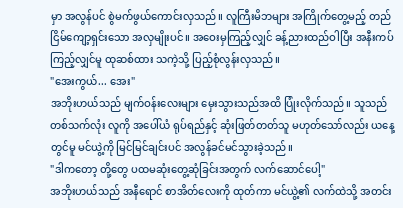မှာ အလွန်ပင် စွဲမက်ဖွယ်ကောင်းလှသည်။ လူကြီးမိဘများ အကြိုက်တွေ့မည့် တည်ငြိမ်ကျော့ရှင်းသော အလှမျိုးပင်။ အဝေးမှကြည့်လျှင် ခန့်ညားထည်ဝါပြီး အနီးကပ်ကြည့်လျှင်မူ ထုဆစ်ထား သကဲ့သို့ ပြည့်စုံလွန်းလှသည်။
"အေးကွယ်... အေး"
အဘိုးဟယ်သည် မျက်ဝန်းလေးများ မှေးသွားသည်အထိ ပြုံးလိုက်သည်။ သူသည် တစ်သက်လုံး လူကို အပေါ်ယံ ရုပ်ရည်နှင့် ဆုံးဖြတ်တတ်သူ မဟုတ်သော်လည်း ယနေ့တွင်မူ မင်ယွဲ့ကို မြင်မြင်ချင်းပင် အလွန်ခင်မင်သွားခဲ့သည်။
"ဒါကတော့ တို့တွေ ပထမဆုံးတွေ့ဆုံခြင်းအတွက် လက်ဆောင်ပေါ့"
အဘိုးဟယ်သည် အနီရောင် စာအိတ်လေးကို ထုတ်ကာ မင်ယွဲ့၏ လက်ထဲသို့ အတင်း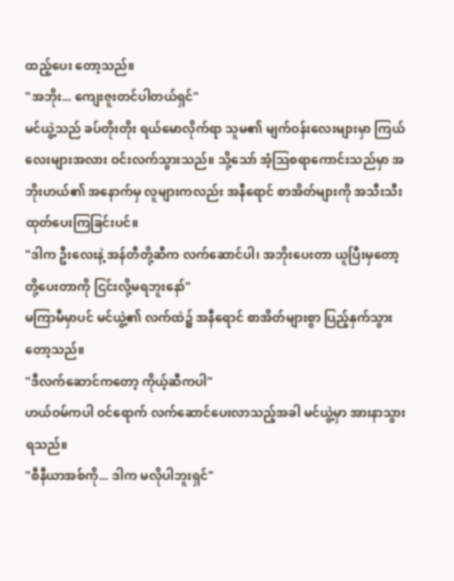ထည့်ပေး တော့သည်။
"အဘိုး... ကျေးဇူးတင်ပါတယ်ရှင်"
မင်ယွဲ့သည် ခပ်တိုးတိုး ရယ်မောလိုက်ရာ သူမ၏ မျက်ဝန်းလေးများမှာ ကြယ်လေးများအလား ဝင်းလက်သွားသည်။ သို့သော် အံ့ဩစရာကောင်းသည်မှာ အဘိုးဟယ်၏ အနောက်မှ လူများကလည်း အနီရောင် စာအိတ်များကို အသီးသီး ထုတ်ပေးကြခြင်းပင်။
"ဒါက ဦးလေးနဲ့ အန်တီတို့ဆီက လက်ဆောင်ပါ၊ အဘိုးပေးတာ ယူပြီးမှတော့ တို့ပေးတာကို ငြင်းလို့မရဘူးနော်"
မကြာမီမှာပင် မင်ယွဲ့၏ လက်ထဲ၌ အနီရောင် စာအိတ်များစွာ ပြည့်နှက်သွားတော့သည်။
"ဒီလက်ဆောင်ကတော့ ကိုယ့်ဆီကပါ"
ဟယ်ဝမ်ကပါ ဝင်ရောက် လက်ဆောင်ပေးလာသည့်အခါ မင်ယွဲ့မှာ အားနာသွားရသည်။
"စီနီယာအစ်ကို... ဒါက မလိုပါဘူးရှင်"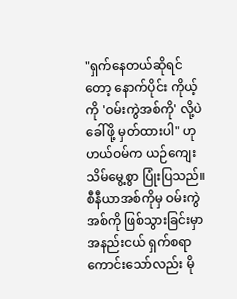"ရှက်နေတယ်ဆိုရင်တော့ နောက်ပိုင်း ကိုယ့်ကို 'ဝမ်းကွဲအစ်ကို' လို့ပဲ ခေါ်ဖို့ မှတ်ထားပါ" ဟု ဟယ်ဝမ်က ယဉ်ကျေးသိမ်မွေ့စွာ ပြုံးပြသည်။
စီနီယာအစ်ကိုမှ ဝမ်းကွဲအစ်ကို ဖြစ်သွားခြင်းမှာ အနည်းငယ် ရှက်စရာကောင်းသော်လည်း မို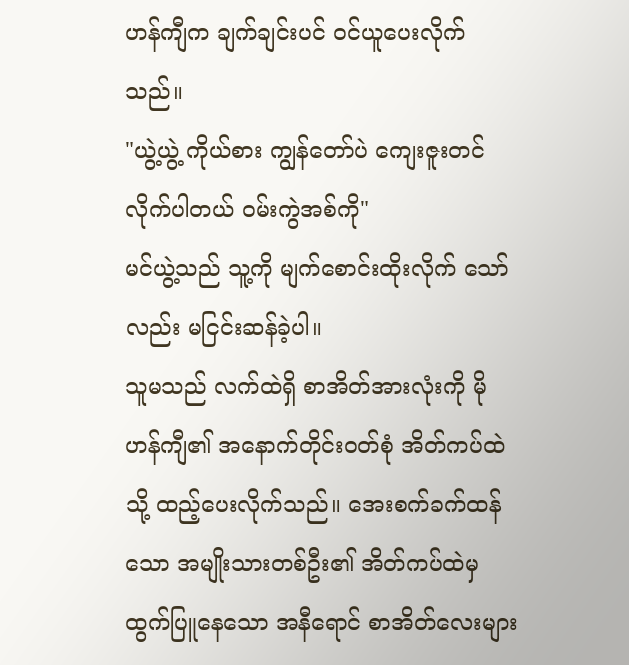ဟန်ကျီက ချက်ချင်းပင် ဝင်ယူပေးလိုက်သည်။
"ယွဲ့ယွဲ့ ကိုယ်စား ကျွန်တော်ပဲ ကျေးဇူးတင် လိုက်ပါတယ် ဝမ်းကွဲအစ်ကို"
မင်ယွဲ့သည် သူ့ကို မျက်စောင်းထိုးလိုက် သော်လည်း မငြင်းဆန်ခဲ့ပါ။
သူမသည် လက်ထဲရှိ စာအိတ်အားလုံးကို မိုဟန်ကျီ၏ အနောက်တိုင်းဝတ်စုံ အိတ်ကပ်ထဲသို့ ထည့်ပေးလိုက်သည်။ အေးစက်ခက်ထန်သော အမျိုးသားတစ်ဦး၏ အိတ်ကပ်ထဲမှ ထွက်ပြူနေသော အနီရောင် စာအိတ်လေးများ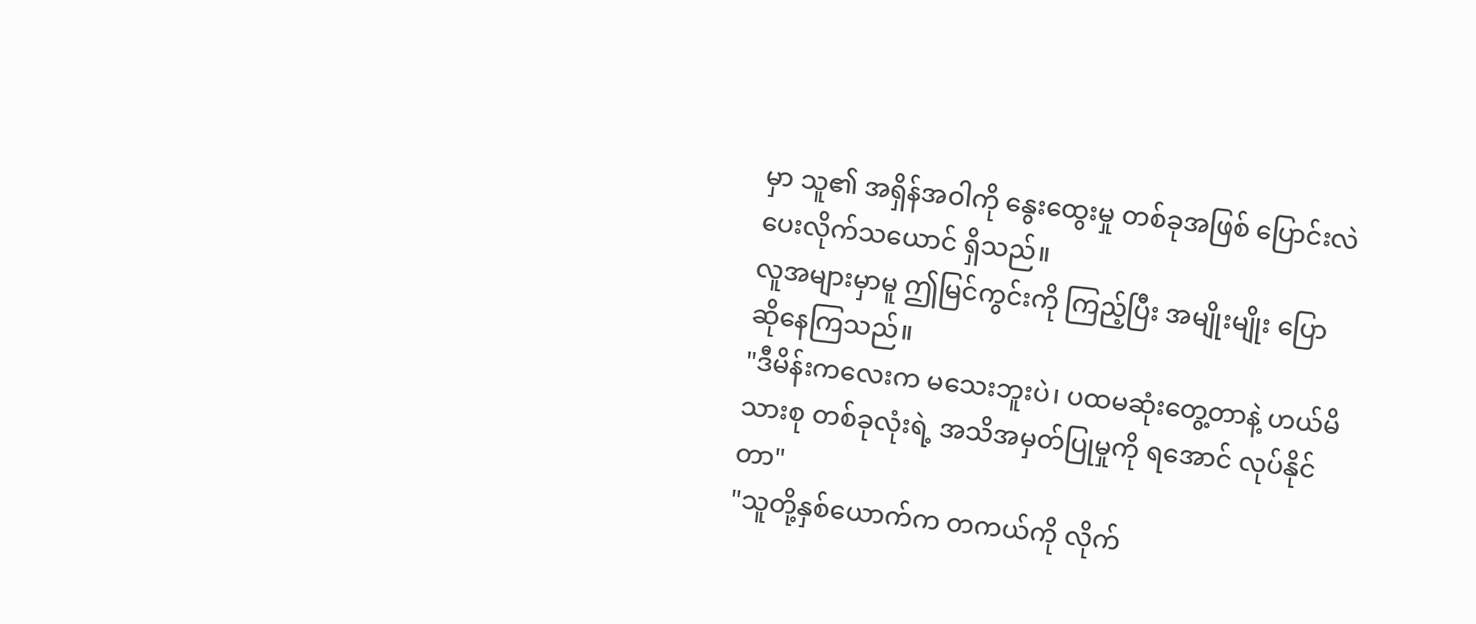မှာ သူ၏ အရှိန်အဝါကို နွေးထွေးမှု တစ်ခုအဖြစ် ပြောင်းလဲပေးလိုက်သယောင် ရှိသည်။
လူအများမှာမူ ဤမြင်ကွင်းကို ကြည့်ပြီး အမျိုးမျိုး ပြောဆိုနေကြသည်။
"ဒီမိန်းကလေးက မသေးဘူးပဲ၊ ပထမဆုံးတွေ့တာနဲ့ ဟယ်မိသားစု တစ်ခုလုံးရဲ့ အသိအမှတ်ပြုမှုကို ရအောင် လုပ်နိုင်တာ"
"သူတို့နှစ်ယောက်က တကယ်ကို လိုက်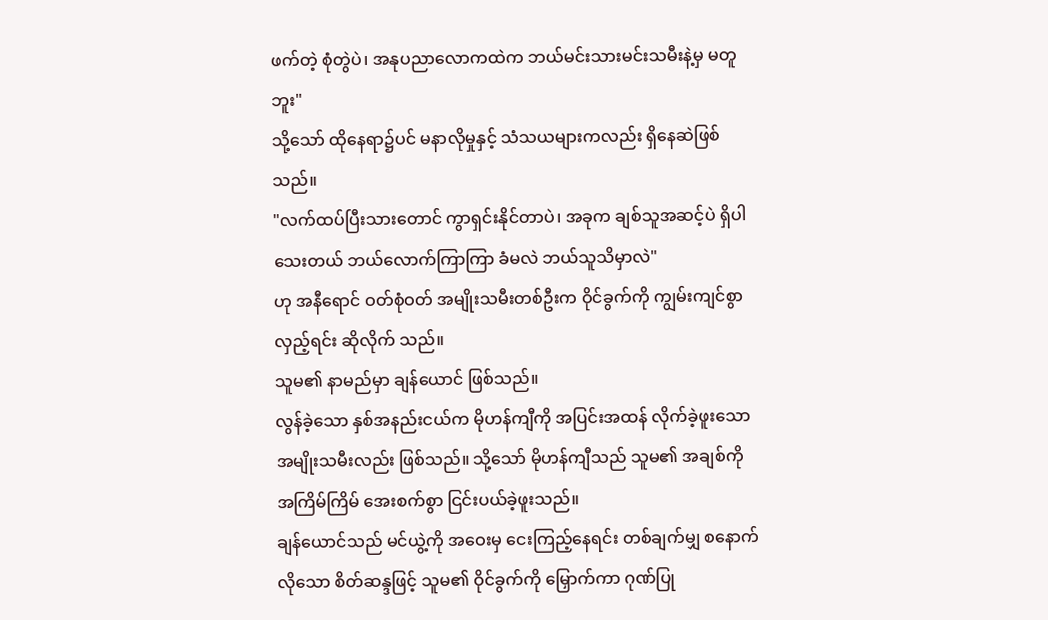ဖက်တဲ့ စုံတွဲပဲ၊ အနုပညာလောကထဲက ဘယ်မင်းသားမင်းသမီးနဲ့မှ မတူဘူး"
သို့သော် ထိုနေရာ၌ပင် မနာလိုမှုနှင့် သံသယများကလည်း ရှိနေဆဲဖြစ်သည်။
"လက်ထပ်ပြီးသားတောင် ကွာရှင်းနိုင်တာပဲ၊ အခုက ချစ်သူအဆင့်ပဲ ရှိပါသေးတယ် ဘယ်လောက်ကြာကြာ ခံမလဲ ဘယ်သူသိမှာလဲ"
ဟု အနီရောင် ဝတ်စုံဝတ် အမျိုးသမီးတစ်ဦးက ဝိုင်ခွက်ကို ကျွမ်းကျင်စွာ လှည့်ရင်း ဆိုလိုက် သည်။
သူမ၏ နာမည်မှာ ချန်ယောင် ဖြစ်သည်။
လွန်ခဲ့သော နှစ်အနည်းငယ်က မိုဟန်ကျီကို အပြင်းအထန် လိုက်ခဲ့ဖူးသော အမျိုးသမီးလည်း ဖြစ်သည်။ သို့သော် မိုဟန်ကျီသည် သူမ၏ အချစ်ကို အကြိမ်ကြိမ် အေးစက်စွာ ငြင်းပယ်ခဲ့ဖူးသည်။
ချန်ယောင်သည် မင်ယွဲ့ကို အဝေးမှ ငေးကြည့်နေရင်း တစ်ချက်မျှ စနောက်လိုသော စိတ်ဆန္ဒဖြင့် သူမ၏ ဝိုင်ခွက်ကို မြှောက်ကာ ဂုဏ်ပြု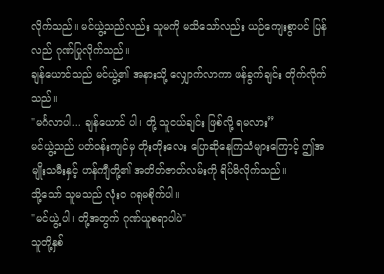လိုက်သည်။ မင်ယွဲ့သည်လည်း သူမကို မသိသော်လည်း ယဉ်ကျေးစွာပင် ပြန်လည် ဂုဏ်ပြုလိုက်သည်။
ချန်ယောင်သည် မင်ယွဲ့၏ အနားသို့ လျှောက်လာကာ ဖန်ခွက်ချင်း တိုက်လိုက်သည်။
"မင်္ဂလာပါ... ချန်ယောင် ပါ၊ တို့ သူငယ်ချင်း ဖြစ်လို့ ရမလား”
မင်ယွဲ့သည် ပတ်ဝန်းကျင်မှ တိုးတိုးလေး ပြောဆိုနေကြသံများကြောင့် ဤအမျိုးသမီးနှင့် ဟန်ကျီတို့၏ အတိတ်ဇာတ်လမ်းကို ရိပ်မိလိုက်သည်။
သို့သော် သူမသည် လုံးဝ ဂရုမစိုက်ပါ။
"မင်ယွဲ့ ပါ၊ တို့အတွက် ဂုဏ်ယူစရာပါပဲ"
သူတို့နှစ်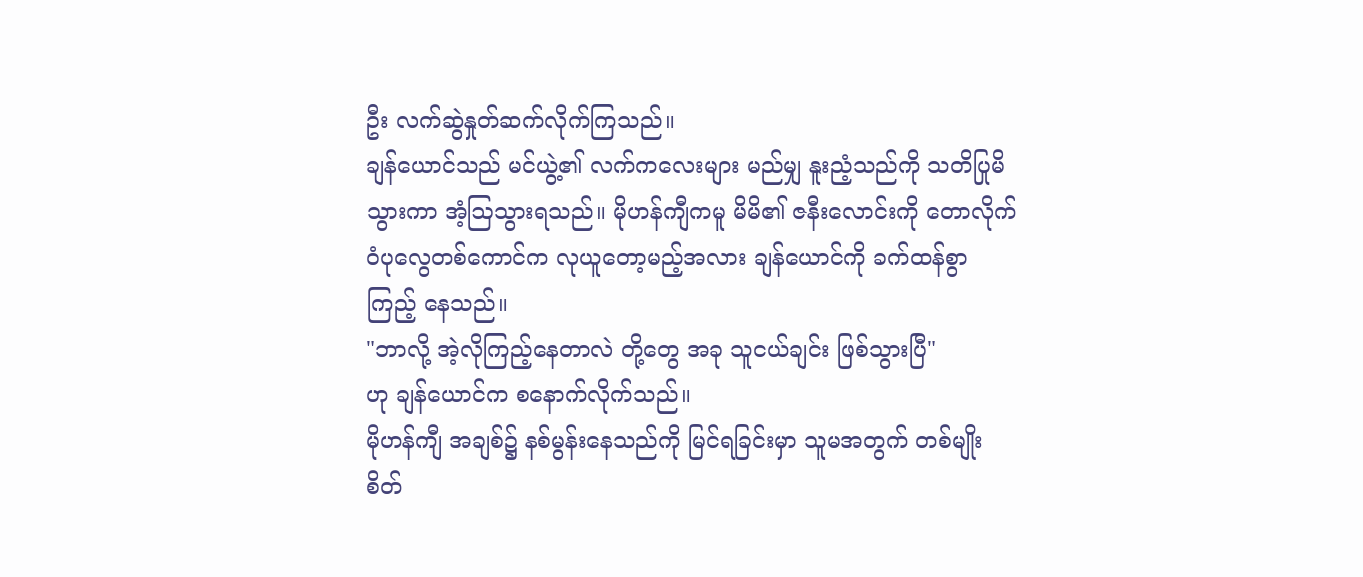ဦး လက်ဆွဲနှုတ်ဆက်လိုက်ကြသည်။
ချန်ယောင်သည် မင်ယွဲ့၏ လက်ကလေးများ မည်မျှ နူးညံ့သည်ကို သတိပြုမိသွားကာ အံ့ဩသွားရသည်။ မိုဟန်ကျီကမူ မိမိ၏ ဇနီးလောင်းကို တောလိုက်ဝံပုလွေတစ်ကောင်က လုယူတော့မည့်အလား ချန်ယောင်ကို ခက်ထန်စွာ ကြည့် နေသည်။
"ဘာလို့ အဲ့လိုကြည့်နေတာလဲ တို့တွေ အခု သူငယ်ချင်း ဖြစ်သွားပြီ"
ဟု ချန်ယောင်က စနောက်လိုက်သည်။
မိုဟန်ကျီ အချစ်၌ နစ်မွန်းနေသည်ကို မြင်ရခြင်းမှာ သူမအတွက် တစ်မျိုး စိတ်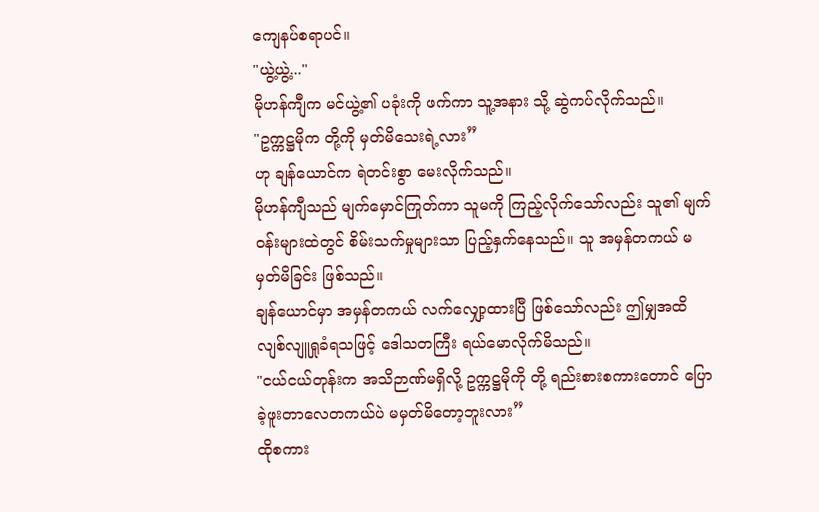ကျေနပ်စရာပင်။
"ယွဲ့ယွဲ့..."
မိုဟန်ကျီက မင်ယွဲ့၏ ပခုံးကို ဖက်ကာ သူ့အနား သို့ ဆွဲကပ်လိုက်သည်။
"ဥက္ကဋ္ဌမိုက တို့ကို မှတ်မိသေးရဲ့လား”
ဟု ချန်ယောင်က ရဲတင်းစွာ မေးလိုက်သည်။
မိုဟန်ကျီသည် မျက်မှောင်ကြုတ်ကာ သူမကို ကြည့်လိုက်သော်လည်း သူ၏ မျက်ဝန်းများထဲတွင် စိမ်းသက်မှုများသာ ပြည့်နှက်နေသည်။ သူ အမှန်တကယ် မမှတ်မိခြင်း ဖြစ်သည်။
ချန်ယောင်မှာ အမှန်တကယ် လက်လျှော့ထားပြီ ဖြစ်သော်လည်း ဤမျှအထိ လျစ်လျူရှုခံရသဖြင့် ဒေါသတကြီး ရယ်မောလိုက်မိသည်။
"ငယ်ငယ်တုန်းက အသိဉာဏ်မရှိလို့ ဥက္ကဋ္ဌမိုကို တို့ ရည်းစားစကားတောင် ပြောခဲ့ဖူးတာလေတကယ်ပဲ မမှတ်မိတော့ဘူးလား”
ထိုစကား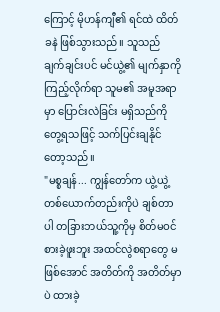ကြောင့် မိုဟန်ကျီ၏ ရင်ထဲ ထိတ်ခနဲ ဖြစ်သွားသည်။ သူသည် ချက်ချင်းပင် မင်ယွဲ့၏ မျက်နှာကို ကြည့်လိုက်ရာ သူမ၏ အမူအရာမှာ ပြောင်းလဲခြင်း မရှိသည်ကို တွေ့ရသဖြင့် သက်ပြင်းချနိုင်တော့သည်။
"မစ္စချန်... ကျွန်တော်က ယွဲ့ယွဲ့ တစ်ယောက်တည်းကိုပဲ ချစ်တာပါ တခြားဘယ်သူ့ကိုမှ စိတ်မဝင်စားခဲ့ဖူးဘူး အထင်လွဲစရာတွေ မဖြစ်အောင် အတိတ်ကို အတိတ်မှာပဲ ထားခဲ့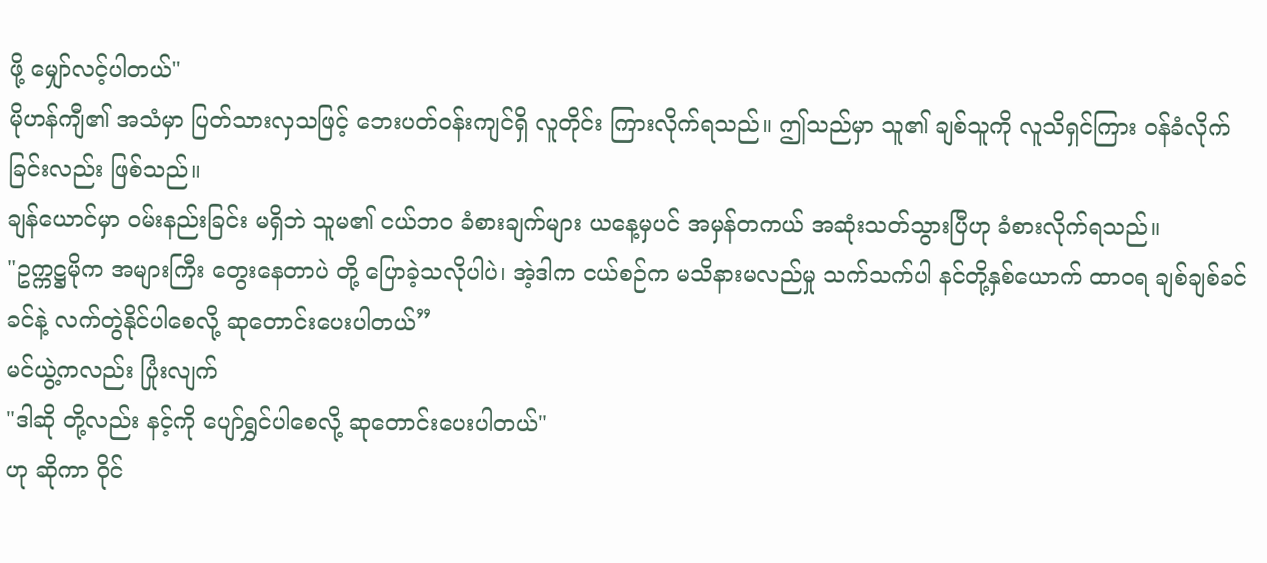ဖို့ မျှော်လင့်ပါတယ်"
မိုဟန်ကျီ၏ အသံမှာ ပြတ်သားလှသဖြင့် ဘေးပတ်ဝန်းကျင်ရှိ လူတိုင်း ကြားလိုက်ရသည်။ ဤသည်မှာ သူ၏ ချစ်သူကို လူသိရှင်ကြား ဝန်ခံလိုက်ခြင်းလည်း ဖြစ်သည်။
ချန်ယောင်မှာ ဝမ်းနည်းခြင်း မရှိဘဲ သူမ၏ ငယ်ဘဝ ခံစားချက်များ ယနေ့မှပင် အမှန်တကယ် အဆုံးသတ်သွားပြီဟု ခံစားလိုက်ရသည်။
"ဥက္ကဋ္ဌမိုက အများကြီး တွေးနေတာပဲ တို့ ပြောခဲ့သလိုပါပဲ၊ အဲ့ဒါက ငယ်စဉ်က မသိနားမလည်မှု သက်သက်ပါ နင်တို့နှစ်ယောက် ထာဝရ ချစ်ချစ်ခင်ခင်နဲ့ လက်တွဲနိုင်ပါစေလို့ ဆုတောင်းပေးပါတယ်”
မင်ယွဲ့ကလည်း ပြုံးလျက်
"ဒါဆို တို့လည်း နင့်ကို ပျော်ရွှင်ပါစေလို့ ဆုတောင်းပေးပါတယ်"
ဟု ဆိုကာ ဝိုင်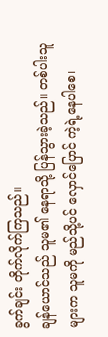ခွက်ချင်း တိုက်လိုက်ကြသည်။
ချန်ယောင်သည် သူမ၏ နေရာသို့ ပြန်သွားခဲ့သည်။ တစ်ပါးသူများက သူမကို မည်သို့ပင် လှောင်ပြောင် ကဲ့ရဲ့နေပါစေ၊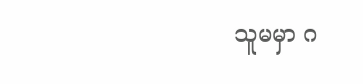သူမမှာ ဂ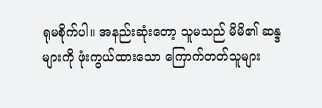ရုမစိုက်ပါ။ အနည်းဆုံးတော့ သူမသည် မိမိ၏ ဆန္ဒများကို ဖုံးကွယ်ထားသော ကြောက်တတ်သူများ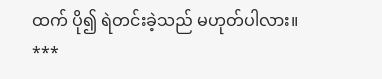ထက် ပို၍ ရဲတင်းခဲ့သည် မဟုတ်ပါလား။
***